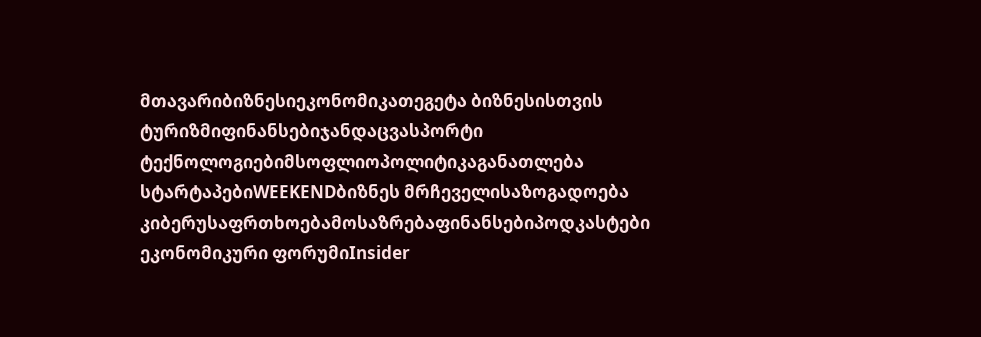მთავარიბიზნესიეკონომიკათეგეტა ბიზნესისთვის
ტურიზმიფინანსებიჯანდაცვასპორტი
ტექნოლოგიებიმსოფლიოპოლიტიკაგანათლება
სტარტაპებიWEEKENDბიზნეს მრჩეველისაზოგადოება
კიბერუსაფრთხოებამოსაზრებაფინანსებიპოდკასტები
ეკონომიკური ფორუმიInsider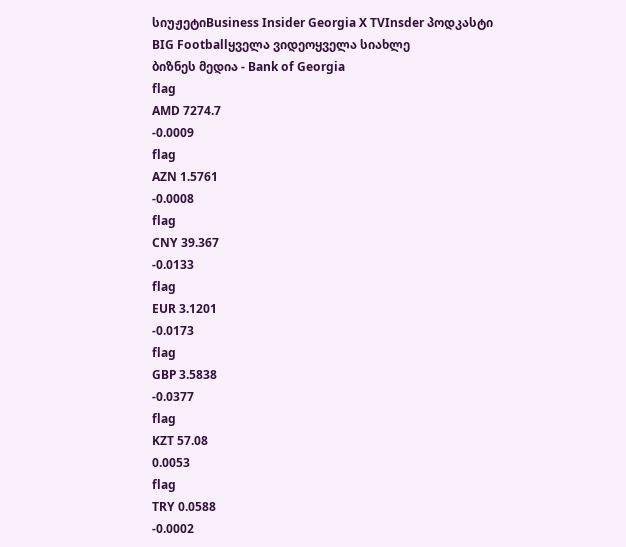სიუჟეტიBusiness Insider Georgia X TVInsder პოდკასტი
BIG Footballყველა ვიდეოყველა სიახლე
ბიზნეს მედია - Bank of Georgia
flag
AMD 7274.7
-0.0009
flag
AZN 1.5761
-0.0008
flag
CNY 39.367
-0.0133
flag
EUR 3.1201
-0.0173
flag
GBP 3.5838
-0.0377
flag
KZT 57.08
0.0053
flag
TRY 0.0588
-0.0002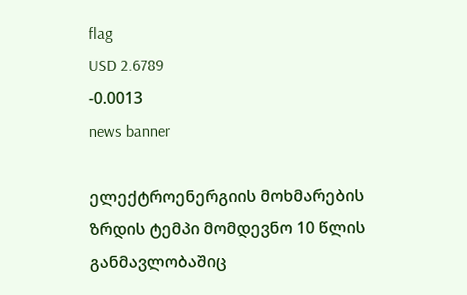flag
USD 2.6789
-0.0013
news banner

ელექტროენერგიის მოხმარების ზრდის ტემპი მომდევნო 10 წლის განმავლობაშიც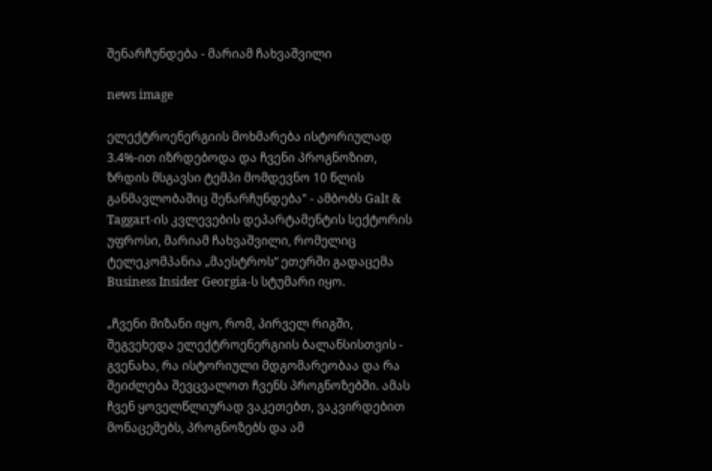შენარჩუნდება - მარიამ ჩახვაშვილი

news image

ელექტროენერგიის მოხმარება ისტორიულად 3.4%-ით იზრდებოდა და ჩვენი პროგნოზით, ზრდის მსგავსი ტემპი მომდევნო 10 წლის განმავლობაშიც შენარჩუნდება" - ამბობს Galt & Taggart-ის კვლევების დეპარტამენტის სექტორის უფროსი, მარიამ ჩახვაშვილი, რომელიც ტელეკომპანია „მაესტროს“ ეთერში გადაცემა Business Insider Georgia-ს სტუმარი იყო.

„ჩვენი მიზანი იყო, რომ, პირველ რიგში, შეგვეხედა ელექტროენერგიის ბალანსისთვის - გვენახა, რა ისტორიული მდგომარეობაა და რა შეიძლება შევცვალოთ ჩვენს პროგნოზებში. ამას ჩვენ ყოველწლიურად ვაკეთებთ, ვაკვირდებით მონაცემებს, პროგნოზებს და ამ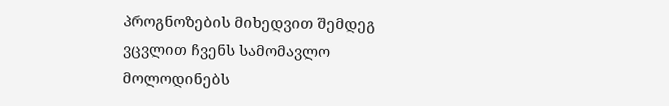პროგნოზების მიხედვით შემდეგ ვცვლით ჩვენს სამომავლო მოლოდინებს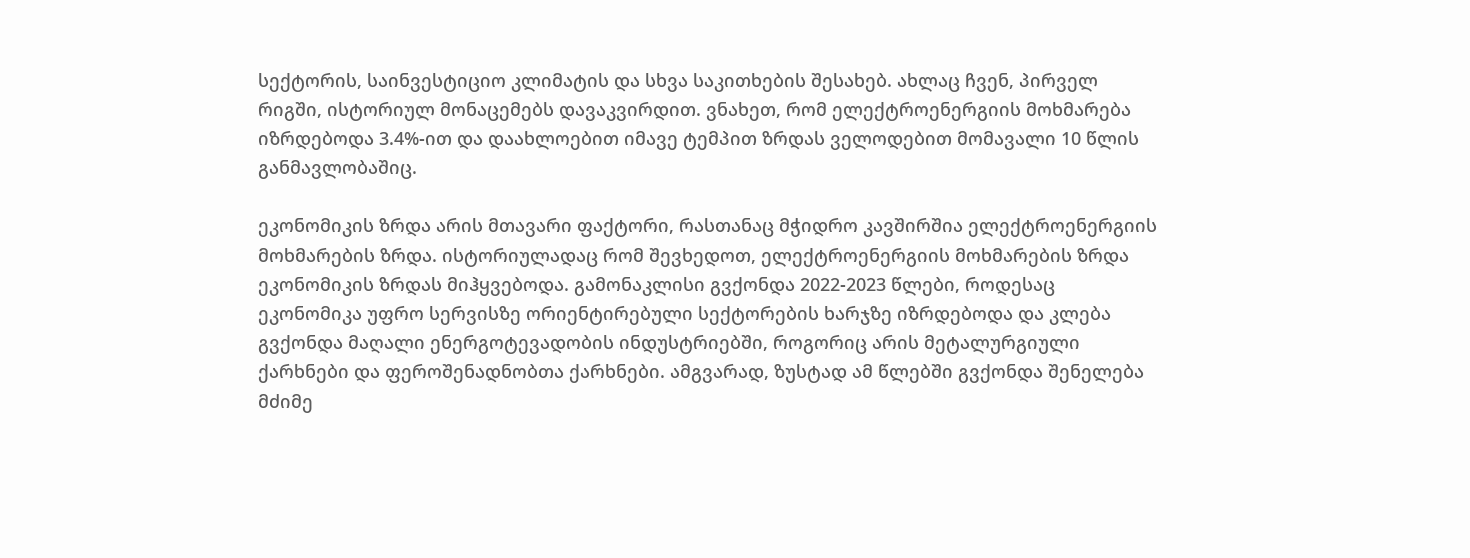სექტორის, საინვესტიციო კლიმატის და სხვა საკითხების შესახებ. ახლაც ჩვენ, პირველ რიგში, ისტორიულ მონაცემებს დავაკვირდით. ვნახეთ, რომ ელექტროენერგიის მოხმარება იზრდებოდა 3.4%-ით და დაახლოებით იმავე ტემპით ზრდას ველოდებით მომავალი 10 წლის განმავლობაშიც.

ეკონომიკის ზრდა არის მთავარი ფაქტორი, რასთანაც მჭიდრო კავშირშია ელექტროენერგიის მოხმარების ზრდა. ისტორიულადაც რომ შევხედოთ, ელექტროენერგიის მოხმარების ზრდა ეკონომიკის ზრდას მიჰყვებოდა. გამონაკლისი გვქონდა 2022-2023 წლები, როდესაც ეკონომიკა უფრო სერვისზე ორიენტირებული სექტორების ხარჯზე იზრდებოდა და კლება გვქონდა მაღალი ენერგოტევადობის ინდუსტრიებში, როგორიც არის მეტალურგიული ქარხნები და ფეროშენადნობთა ქარხნები. ამგვარად, ზუსტად ამ წლებში გვქონდა შენელება მძიმე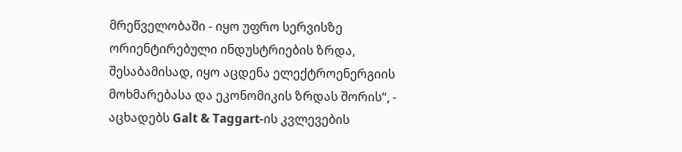მრეწველობაში - იყო უფრო სერვისზე ორიენტირებული ინდუსტრიების ზრდა, შესაბამისად, იყო აცდენა ელექტროენერგიის მოხმარებასა და ეკონომიკის ზრდას შორის“, - აცხადებს Galt & Taggart-ის კვლევების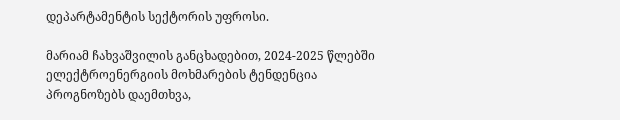დეპარტამენტის სექტორის უფროსი.

მარიამ ჩახვაშვილის განცხადებით, 2024-2025 წლებში ელექტროენერგიის მოხმარების ტენდენცია პროგნოზებს დაემთხვა,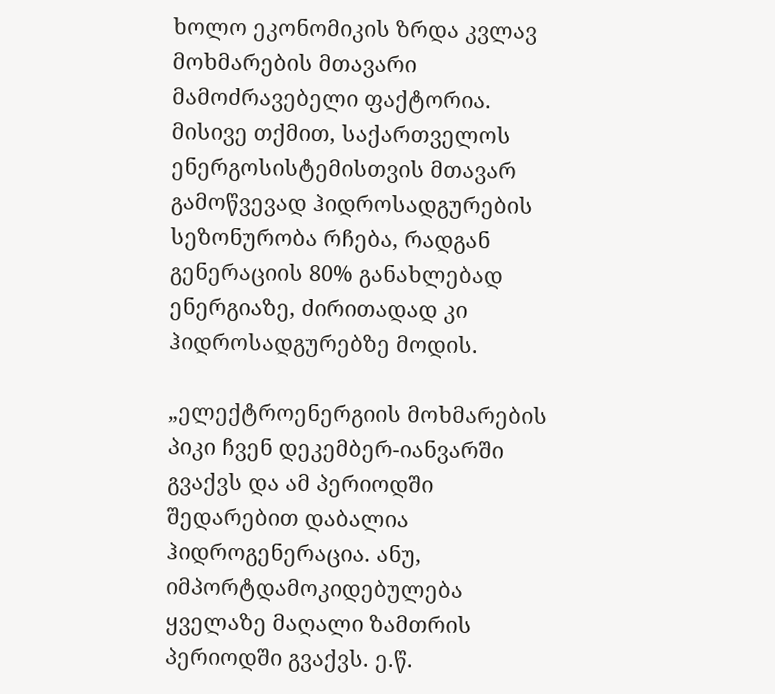ხოლო ეკონომიკის ზრდა კვლავ მოხმარების მთავარი მამოძრავებელი ფაქტორია. მისივე თქმით, საქართველოს ენერგოსისტემისთვის მთავარ გამოწვევად ჰიდროსადგურების სეზონურობა რჩება, რადგან გენერაციის 80% განახლებად ენერგიაზე, ძირითადად კი ჰიდროსადგურებზე მოდის.

„ელექტროენერგიის მოხმარების პიკი ჩვენ დეკემბერ-იანვარში გვაქვს და ამ პერიოდში შედარებით დაბალია ჰიდროგენერაცია. ანუ, იმპორტდამოკიდებულება ყველაზე მაღალი ზამთრის პერიოდში გვაქვს. ე.წ.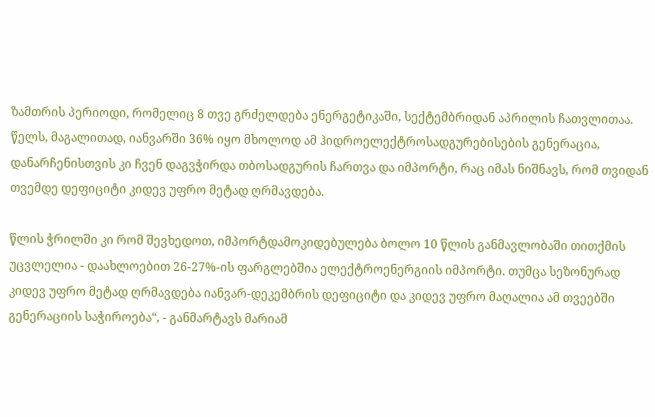ზამთრის პერიოდი, რომელიც 8 თვე გრძელდება ენერგეტიკაში, სექტემბრიდან აპრილის ჩათვლითაა. წელს, მაგალითად, იანვარში 36% იყო მხოლოდ ამ ჰიდროელექტროსადგურებისების გენერაცია, დანარჩენისთვის კი ჩვენ დაგვჭირდა თბოსადგურის ჩართვა და იმპორტი, რაც იმას ნიშნავს, რომ თვიდან თვემდე დეფიციტი კიდევ უფრო მეტად ღრმავდება.

წლის ჭრილში კი რომ შევხედოთ, იმპორტდამოკიდებულება ბოლო 10 წლის განმავლობაში თითქმის უცვლელია - დაახლოებით 26-27%-ის ფარგლებშია ელექტროენერგიის იმპორტი. თუმცა სეზონურად კიდევ უფრო მეტად ღრმავდება იანვარ-დეკემბრის დეფიციტი და კიდევ უფრო მაღალია ამ თვეებში გენერაციის საჭიროება“, - განმარტავს მარიამ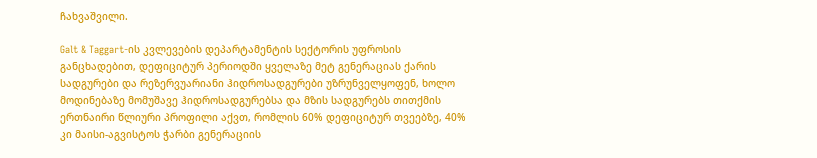ჩახვაშვილი.

Galt & Taggart-ის კვლევების დეპარტამენტის სექტორის უფროსის განცხადებით, დეფიციტურ პერიოდში ყველაზე მეტ გენერაციას ქარის სადგურები და რეზერვუარიანი ჰიდროსადგურები უზრუნველყოფენ, ხოლო მოდინებაზე მომუშავე ჰიდროსადგურებსა და მზის სადგურებს თითქმის ერთნაირი წლიური პროფილი აქვთ, რომლის 60% დეფიციტურ თვეებზე, 40% კი მაისი-აგვისტოს ჭარბი გენერაციის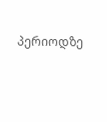პერიოდზე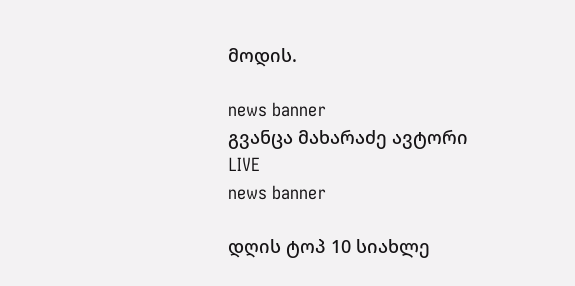მოდის.

news banner
გვანცა მახარაძე ავტორი
LIVE
news banner

დღის ტოპ 10 სიახლე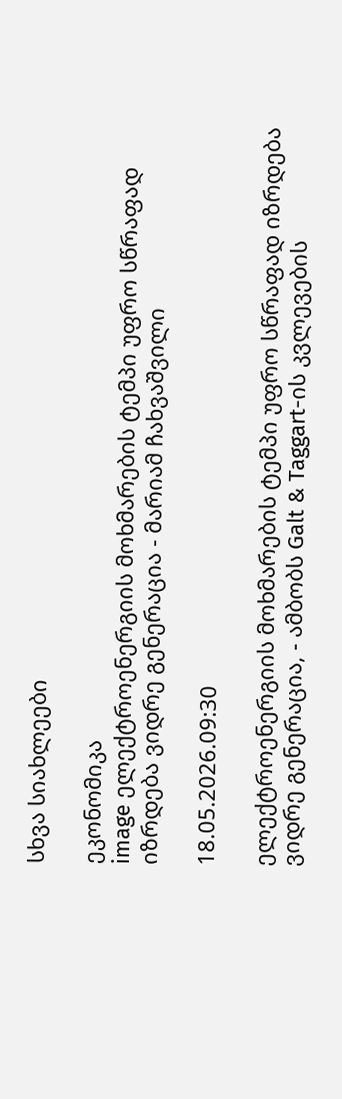სხვა სიახლეები

ეკონომიკა
image ელექტროენერგიის მოხმარების ტემპი უფრო სწრაფად იზრდება ვიდრე გენერაცია - მარიამ ჩახვაშვილი

18.05.2026.09:30

ელექტროენერგიის მოხმარების ტემპი უფრო სწრაფად იზრდება ვიდრე გენერაცია, - ამბობს Galt & Taggart-ის კვლევების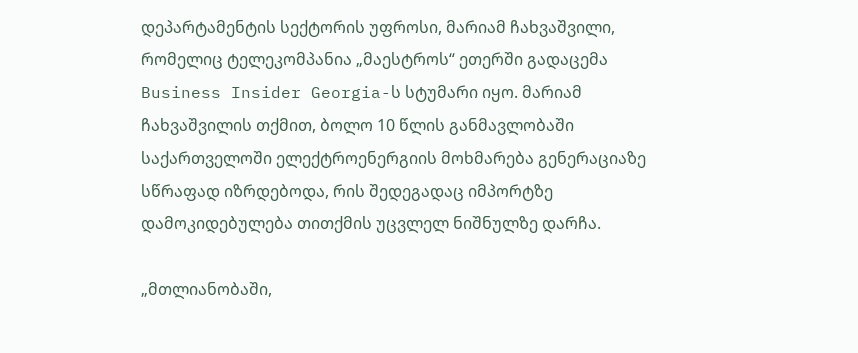დეპარტამენტის სექტორის უფროსი, მარიამ ჩახვაშვილი, რომელიც ტელეკომპანია „მაესტროს“ ეთერში გადაცემა  Business Insider Georgia-ს სტუმარი იყო. მარიამ ჩახვაშვილის თქმით, ბოლო 10 წლის განმავლობაში საქართველოში ელექტროენერგიის მოხმარება გენერაციაზე სწრაფად იზრდებოდა, რის შედეგადაც იმპორტზე დამოკიდებულება თითქმის უცვლელ ნიშნულზე დარჩა.

„მთლიანობაში,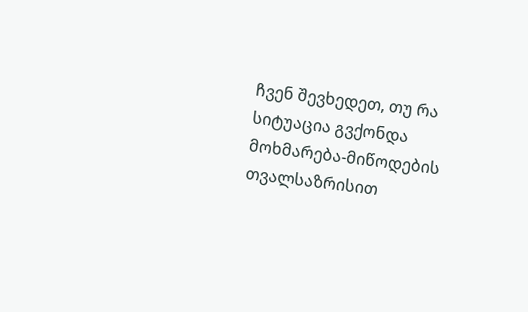ჩვენ შევხედეთ, თუ რა სიტუაცია გვქონდა მოხმარება-მიწოდების თვალსაზრისით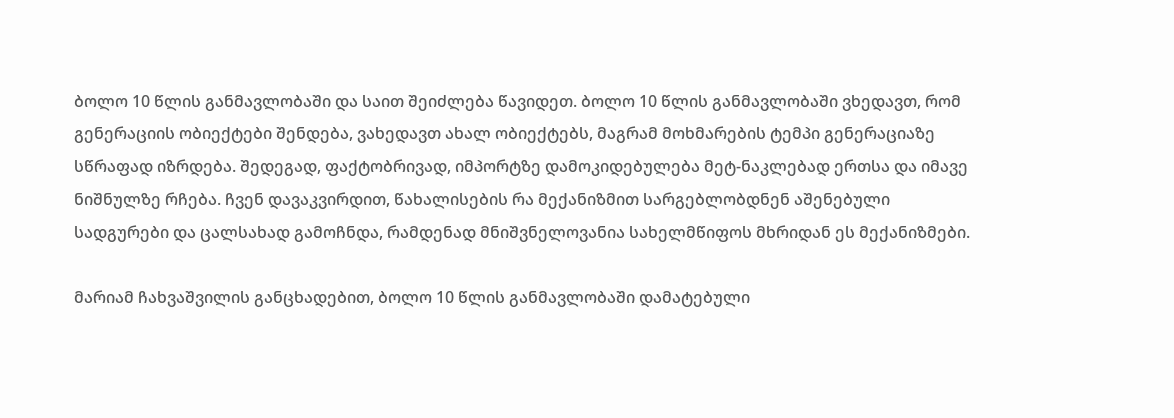ბოლო 10 წლის განმავლობაში და საით შეიძლება წავიდეთ. ბოლო 10 წლის განმავლობაში ვხედავთ, რომ გენერაციის ობიექტები შენდება, ვახედავთ ახალ ობიექტებს, მაგრამ მოხმარების ტემპი გენერაციაზე სწრაფად იზრდება. შედეგად, ფაქტობრივად, იმპორტზე დამოკიდებულება მეტ-ნაკლებად ერთსა და იმავე ნიშნულზე რჩება. ჩვენ დავაკვირდით, წახალისების რა მექანიზმით სარგებლობდნენ აშენებული სადგურები და ცალსახად გამოჩნდა, რამდენად მნიშვნელოვანია სახელმწიფოს მხრიდან ეს მექანიზმები.

მარიამ ჩახვაშვილის განცხადებით, ბოლო 10 წლის განმავლობაში დამატებული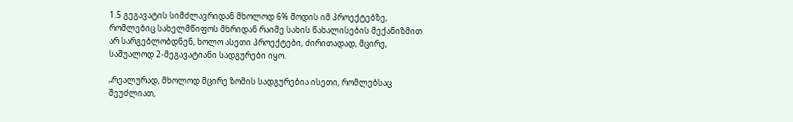1.5 გეგავატის სიმძლავრიდან მხოლოდ 6% მოდის იმ პროექტებზე, რომლებიც სახელმწიფოს მხრიდან რაიმე სახის წახალისების მექანიზმით არ სარგებლობდნენ, ხოლო ასეთი პროექტები, ძირითადად, მცირე, საშუალოდ 2-მეგავატიანი სადგურები იყო.

„რეალურად, მხოლოდ მცირე ზომის სადგურებია ისეთი, რომლებსაც შეუძლიათ,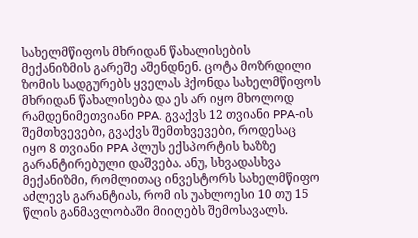სახელმწიფოს მხრიდან წახალისების მექანიზმის გარეშე აშენდნენ. ცოტა მოზრდილი ზომის სადგურებს ყველას ჰქონდა სახელმწიფოს მხრიდან წახალისება და ეს არ იყო მხოლოდ რამდენიმეთვიანი PPA. გვაქვს 12 თვიანი PPA-ის შემთხვევები, გვაქვს შემთხვევები, როდესაც იყო 8 თვიანი PPA პლუს ექსპორტის ხაზზე გარანტირებული დაშვება. ანუ, სხვადასხვა მექანიზმი, რომლითაც ინვესტორს სახელმწიფო აძლევს გარანტიას, რომ ის უახლოესი 10 თუ 15 წლის განმავლობაში მიიღებს შემოსავალს.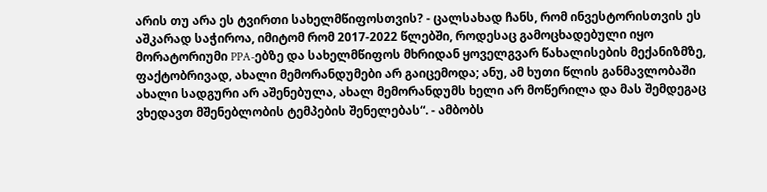არის თუ არა ეს ტვირთი სახელმწიფოსთვის? - ცალსახად ჩანს, რომ ინვესტორისთვის ეს აშკარად საჭიროა, იმიტომ რომ 2017-2022 წლებში, როდესაც გამოცხადებული იყო მორატორიუმი PPA-ებზე და სახელმწიფოს მხრიდან ყოველგვარ წახალისების მექანიზმზე, ფაქტობრივად, ახალი მემორანდუმები არ გაიცემოდა; ანუ, ამ ხუთი წლის განმავლობაში ახალი სადგური არ აშენებულა, ახალ მემორანდუმს ხელი არ მოწერილა და მას შემდეგაც ვხედავთ მშენებლობის ტემპების შენელებას“. - ამბობს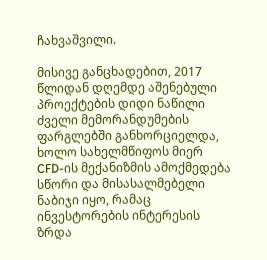ჩახვაშვილი.

მისივე განცხადებით, 2017 წლიდან დღემდე აშენებული პროექტების დიდი ნაწილი ძველი მემორანდუმების ფარგლებში განხორციელდა, ხოლო სახელმწიფოს მიერ CFD-ის მექანიზმის ამოქმედება სწორი და მისასალმებელი ნაბიჯი იყო, რამაც ინვესტორების ინტერესის ზრდა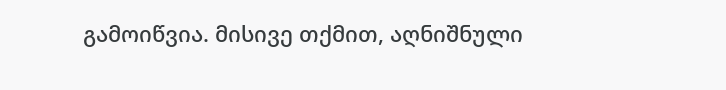გამოიწვია. მისივე თქმით, აღნიშნული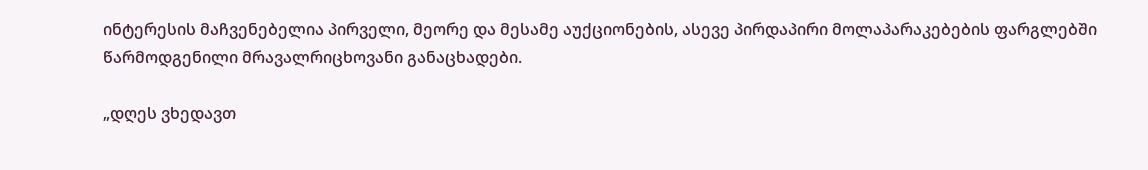ინტერესის მაჩვენებელია პირველი, მეორე და მესამე აუქციონების, ასევე პირდაპირი მოლაპარაკებების ფარგლებში წარმოდგენილი მრავალრიცხოვანი განაცხადები.

„დღეს ვხედავთ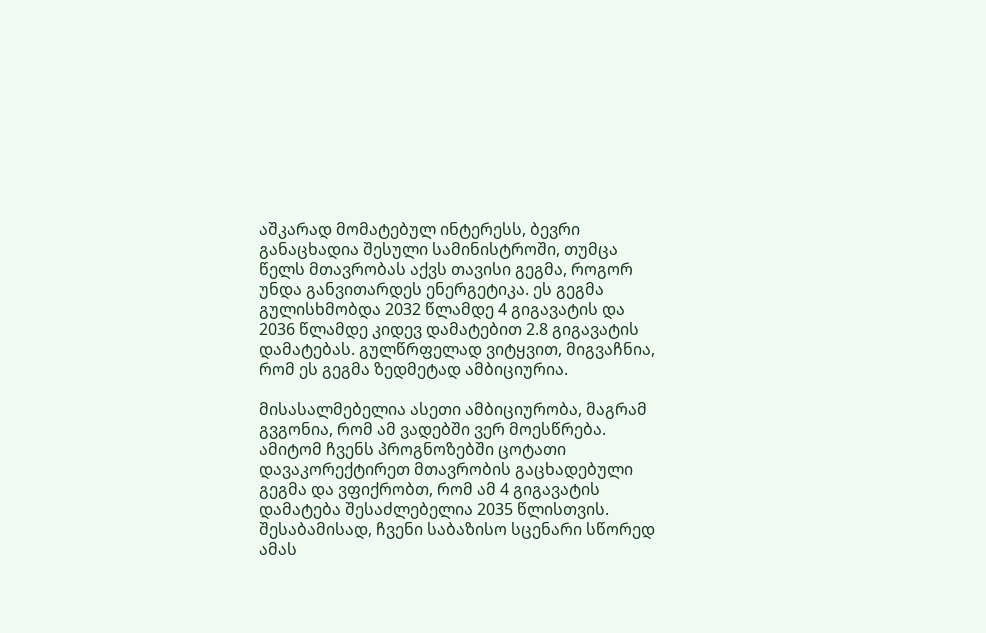აშკარად მომატებულ ინტერესს, ბევრი განაცხადია შესული სამინისტროში, თუმცა წელს მთავრობას აქვს თავისი გეგმა, როგორ უნდა განვითარდეს ენერგეტიკა. ეს გეგმა გულისხმობდა 2032 წლამდე 4 გიგავატის და 2036 წლამდე კიდევ დამატებით 2.8 გიგავატის დამატებას. გულწრფელად ვიტყვით, მიგვაჩნია, რომ ეს გეგმა ზედმეტად ამბიციურია.

მისასალმებელია ასეთი ამბიციურობა, მაგრამ გვგონია, რომ ამ ვადებში ვერ მოესწრება. ამიტომ ჩვენს პროგნოზებში ცოტათი დავაკორექტირეთ მთავრობის გაცხადებული გეგმა და ვფიქრობთ, რომ ამ 4 გიგავატის დამატება შესაძლებელია 2035 წლისთვის. შესაბამისად, ჩვენი საბაზისო სცენარი სწორედ ამას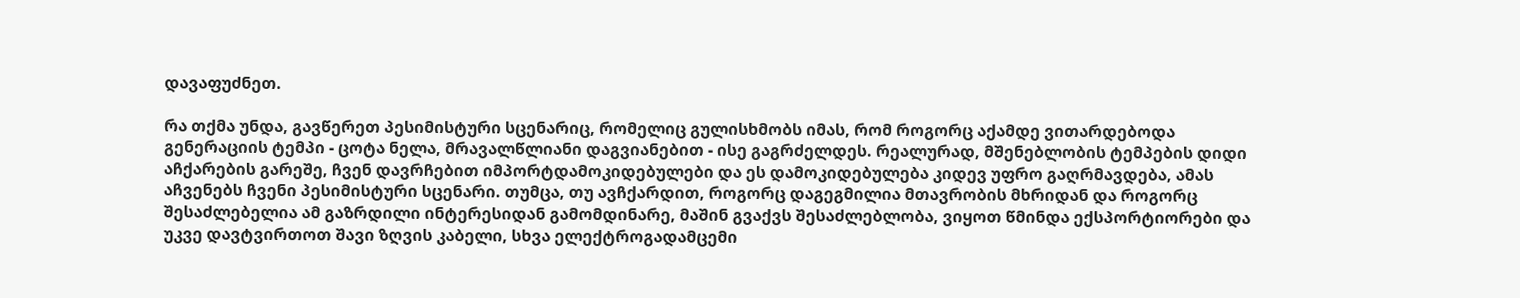დავაფუძნეთ.

რა თქმა უნდა, გავწერეთ პესიმისტური სცენარიც, რომელიც გულისხმობს იმას, რომ როგორც აქამდე ვითარდებოდა გენერაციის ტემპი - ცოტა ნელა, მრავალწლიანი დაგვიანებით - ისე გაგრძელდეს. რეალურად, მშენებლობის ტემპების დიდი აჩქარების გარეშე, ჩვენ დავრჩებით იმპორტდამოკიდებულები და ეს დამოკიდებულება კიდევ უფრო გაღრმავდება, ამას აჩვენებს ჩვენი პესიმისტური სცენარი. თუმცა, თუ ავჩქარდით, როგორც დაგეგმილია მთავრობის მხრიდან და როგორც შესაძლებელია ამ გაზრდილი ინტერესიდან გამომდინარე, მაშინ გვაქვს შესაძლებლობა, ვიყოთ წმინდა ექსპორტიორები და უკვე დავტვირთოთ შავი ზღვის კაბელი, სხვა ელექტროგადამცემი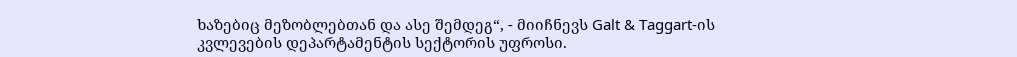ხაზებიც მეზობლებთან და ასე შემდეგ“, - მიიჩნევს Galt & Taggart-ის კვლევების დეპარტამენტის სექტორის უფროსი.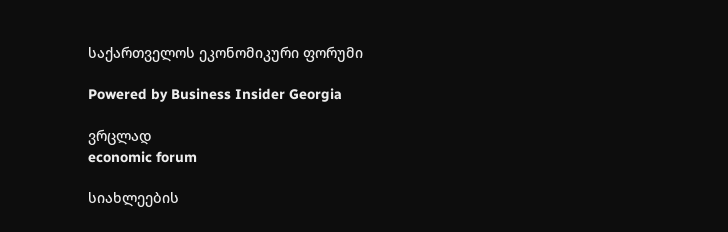საქართველოს ეკონომიკური ფორუმი

Powered by Business Insider Georgia

ვრცლად
economic forum

სიახლეების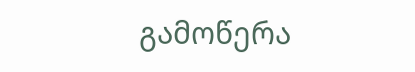გამოწერა